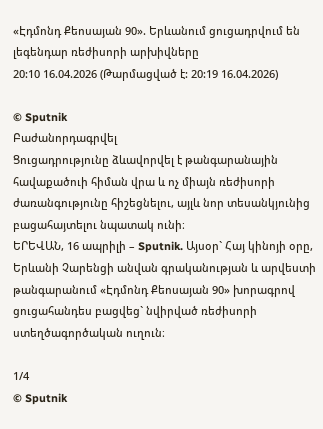«Էդմոնդ Քեոսայան 90». Երևանում ցուցադրվում են լեգենդար ռեժիսորի արխիվները
20:10 16.04.2026 (Թարմացված է: 20:19 16.04.2026)

© Sputnik
Բաժանորդագրվել
Ցուցադրությունը ձևավորվել է թանգարանային հավաքածուի հիման վրա և ոչ միայն ռեժիսորի ժառանգությունը հիշեցնելու, այլև նոր տեսանկյունից բացահայտելու նպատակ ունի։
ԵՐԵՎԱՆ, 16 ապրիլի – Sputnik. Այսօր` Հայ կինոյի օրը, Երևանի Չարենցի անվան գրականության և արվեստի թանգարանում «Էդմոնդ Քեոսայան 90» խորագրով ցուցահանդես բացվեց` նվիրված ռեժիսորի ստեղծագործական ուղուն։

1/4
© Sputnik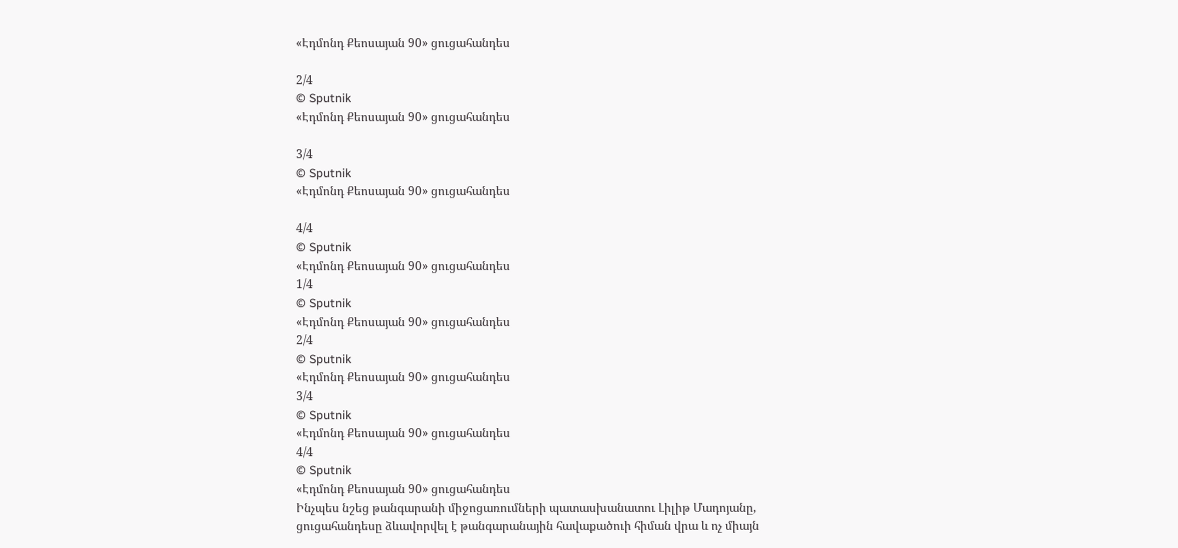«Էդմոնդ Քեոսայան 90» ցուցահանդես

2/4
© Sputnik
«Էդմոնդ Քեոսայան 90» ցուցահանդես

3/4
© Sputnik
«Էդմոնդ Քեոսայան 90» ցուցահանդես

4/4
© Sputnik
«Էդմոնդ Քեոսայան 90» ցուցահանդես
1/4
© Sputnik
«Էդմոնդ Քեոսայան 90» ցուցահանդես
2/4
© Sputnik
«Էդմոնդ Քեոսայան 90» ցուցահանդես
3/4
© Sputnik
«Էդմոնդ Քեոսայան 90» ցուցահանդես
4/4
© Sputnik
«Էդմոնդ Քեոսայան 90» ցուցահանդես
Ինչպես նշեց թանգարանի միջոցառումների պատասխանատու Լիլիթ Մադոյանը, ցուցահանդեսը ձևավորվել է թանգարանային հավաքածուի հիման վրա և ոչ միայն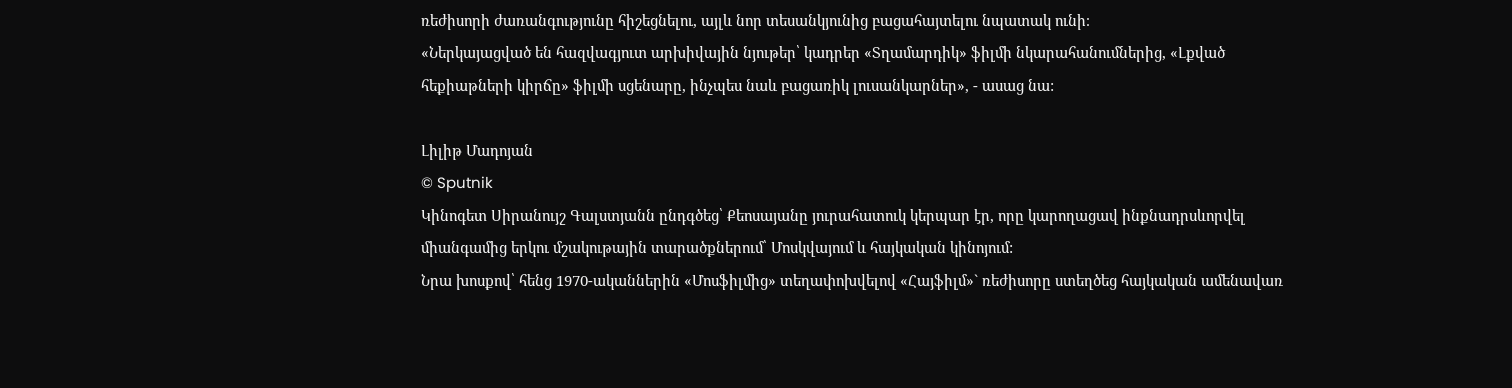ռեժիսորի ժառանգությունը հիշեցնելու, այլև նոր տեսանկյունից բացահայտելու նպատակ ունի։
«Ներկայացված են հազվագյուտ արխիվային նյութեր՝ կադրեր «Տղամարդիկ» ֆիլմի նկարահանումներից, «Լքված հեքիաթների կիրճը» ֆիլմի սցենարը, ինչպես նաև բացառիկ լուսանկարներ», - ասաց նա:

Լիլիթ Մադոյան
© Sputnik
Կինոգետ Սիրանույշ Գալստյանն ընդգծեց՝ Քեոսայանը յուրահատուկ կերպար էր, որը կարողացավ ինքնադրսևորվել միանգամից երկու մշակութային տարածքներում՝ Մոսկվայում և հայկական կինոյում:
Նրա խոսքով՝ հենց 1970-ականներին «Մոսֆիլմից» տեղափոխվելով «Հայֆիլմ»` ռեժիսորը ստեղծեց հայկական ամենավառ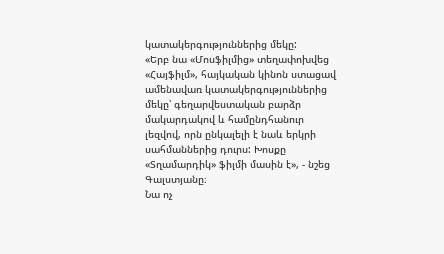կատակերգություններից մեկը:
«Երբ նա «Մոսֆիլմից» տեղափոխվեց «Հայֆիլմ», հայկական կինոն ստացավ ամենավառ կատակերգություններից մեկը՝ գեղարվեստական բարձր մակարդակով և համընդհանուր լեզվով, որն ընկալելի է նաև երկրի սահմաններից դուրս: Խոսքը «Տղամարդիկ» ֆիլմի մասին է», - նշեց Գալստյանը։
Նա ոչ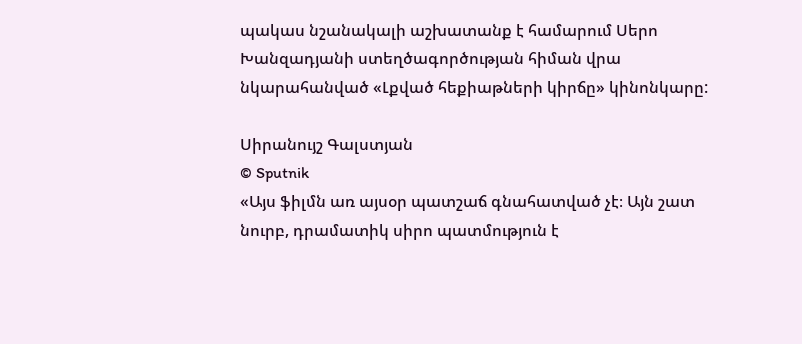պակաս նշանակալի աշխատանք է համարում Սերո Խանզադյանի ստեղծագործության հիման վրա նկարահանված «Լքված հեքիաթների կիրճը» կինոնկարը:

Սիրանույշ Գալստյան
© Sputnik
«Այս ֆիլմն առ այսօր պատշաճ գնահատված չէ։ Այն շատ նուրբ, դրամատիկ սիրո պատմություն է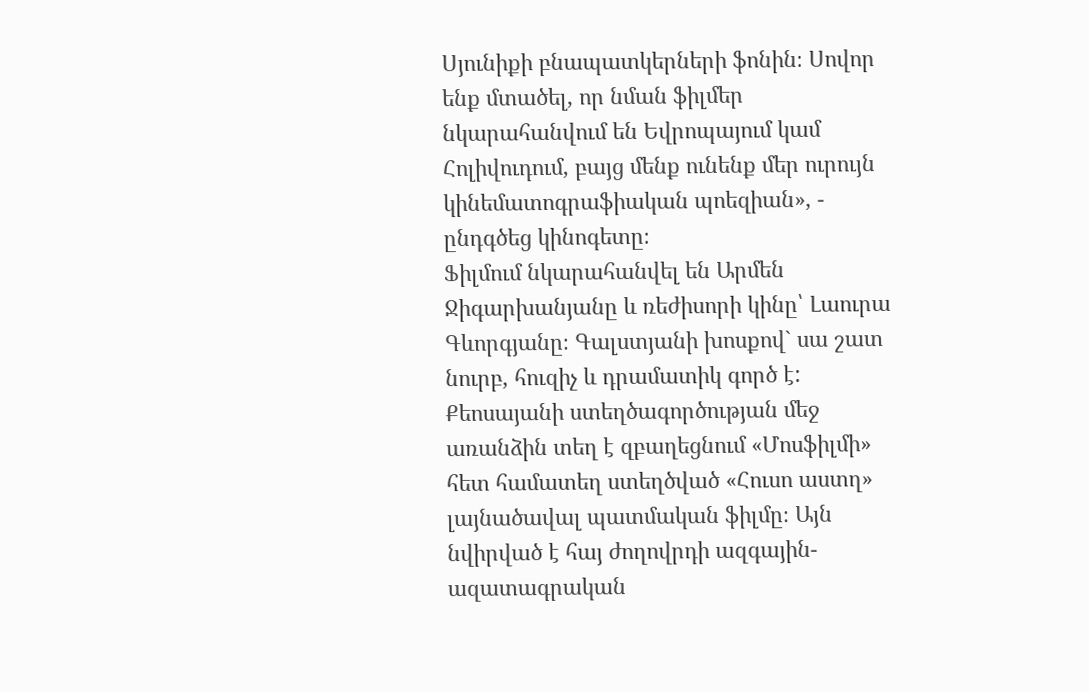Սյունիքի բնապատկերների ֆոնին։ Սովոր ենք մտածել, որ նման ֆիլմեր նկարահանվում են Եվրոպայում կամ Հոլիվուդում, բայց մենք ունենք մեր ուրույն կինեմատոգրաֆիական պոեզիան», - ընդգծեց կինոգետը։
Ֆիլմում նկարահանվել են Արմեն Ջիգարխանյանը և ռեժիսորի կինը՝ Լաուրա Գևորգյանը։ Գալստյանի խոսքով` սա շատ նուրբ, հուզիչ և դրամատիկ գործ է:
Քեոսայանի ստեղծագործության մեջ առանձին տեղ է զբաղեցնում «Մոսֆիլմի» հետ համատեղ ստեղծված «Հուսո աստղ» լայնածավալ պատմական ֆիլմը։ Այն նվիրված է հայ ժողովրդի ազգային-ազատագրական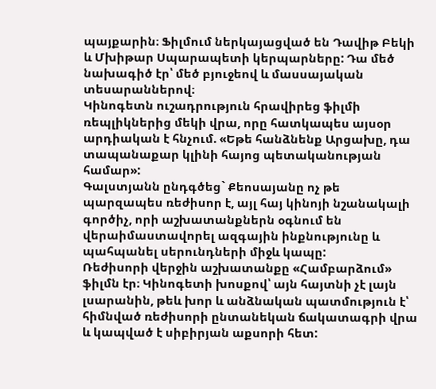պայքարին։ Ֆիլմում ներկայացված են Դավիթ Բեկի և Մխիթար Սպարապետի կերպարները: Դա մեծ նախագիծ էր՝ մեծ բյուջեով և մասսայական տեսարաններով։
Կինոգետն ուշադրություն հրավիրեց ֆիլմի ռեպլիկներից մեկի վրա, որը հատկապես այսօր արդիական է հնչում. «Եթե հանձնենք Արցախը, դա տապանաքար կլինի հայոց պետականության համար»:
Գալստյանն ընդգծեց` Քեոսայանը ոչ թե պարզապես ռեժիսոր է, այլ հայ կինոյի նշանակալի գործիչ, որի աշխատանքներն օգնում են վերաիմաստավորել ազգային ինքնությունը և պահպանել սերունդների միջև կապը:
Ռեժիսորի վերջին աշխատանքը «Համբարձում» ֆիլմն էր։ Կինոգետի խոսքով՝ այն հայտնի չէ լայն լսարանին, թեև խոր և անձնական պատմություն է՝ հիմնված ռեժիսորի ընտանեկան ճակատագրի վրա և կապված է սիբիրյան աքսորի հետ: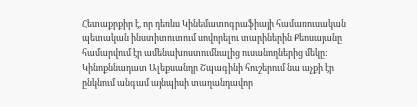Հետաքրքիր է, որ դեռևս Կինեմատոգրաֆիայի համառուսական պետական ինստիտուտում սովորելու տարիներին Քեոսայանը համարվում էր ամենախոստումնալից ուսանողներից մեկը: Կինոքննադատ Ալեքսանդր Շպագինի հուշերում նա աչքի էր ընկնում անգամ այնպիսի տաղանդավոր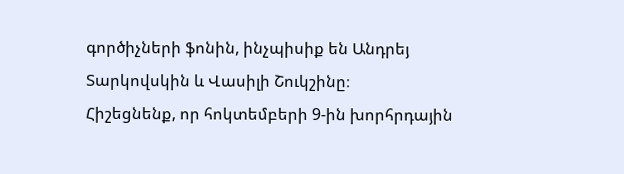գործիչների ֆոնին, ինչպիսիք են Անդրեյ Տարկովսկին և Վասիլի Շուկշինը։
Հիշեցնենք, որ հոկտեմբերի 9-ին խորհրդային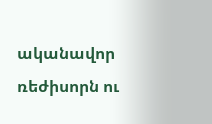ականավոր ռեժիսորն ու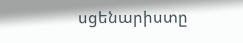սցենարիստը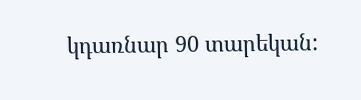կդառնար 90 տարեկան: